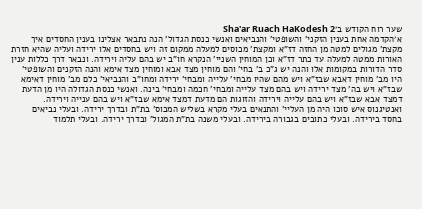שער רוח הקודש ב׳Sha'ar Ruach HaKodesh 2
א׳הקדמה אחת בענין הזקני' והשופטי' והנביאים ואנשי כנסת הגדול' הנה נתבאר אצלינו בענין החסדים איך מקצת' מגולים למטה מן החזה דז"א ומקצת' מכוסים למעלה ממקום זה ויש בחסדים אלו ירידה ועליה שהיא חזרת האורות ממטה למעלה עד כתר דז"א וכן המוחין השניי' הנקרא חו"ב יש בהם עליה וירידה. ונבאר דרך כללות ענין סדר הדורות במקומות אלו והנה יש ג"כ ב' בחי' והם מוחין מצד אבא ומוחין מצד אימא והנה הזקנים והשופטי' היו מב' מוחין דאבא שבז"א ויש מהם שהיו מבחי' עלייה ומבחי' ירידה ומחו"ב והנביאי' כלם מב' מוחין דאימא שבז"א ויש בה' מצד ירידה ויש בהם מצד עלייה ומבחי' חכמה ומבחי' בינה. ואנשי כנסת הגדולה היו מן הדעת דמצד אבא שבז"א ויש בהם עלייה וירידה והזוגות הם מדעת דמצד אימא שבז"א ויש בהם ענייה וירידה. ואנטיגנוס איש סוכו היה מן העליי' והתנאים בעלי מקרא בשליש המכוס' בת"ת ובדרך ירידה. ובעלי נביאים בחסד בירידה. ובעלי כתובים בגבורה בירידה. ובעלי משנה בת"ת המגול' ובדרך ירידה. ובעלי תלמוד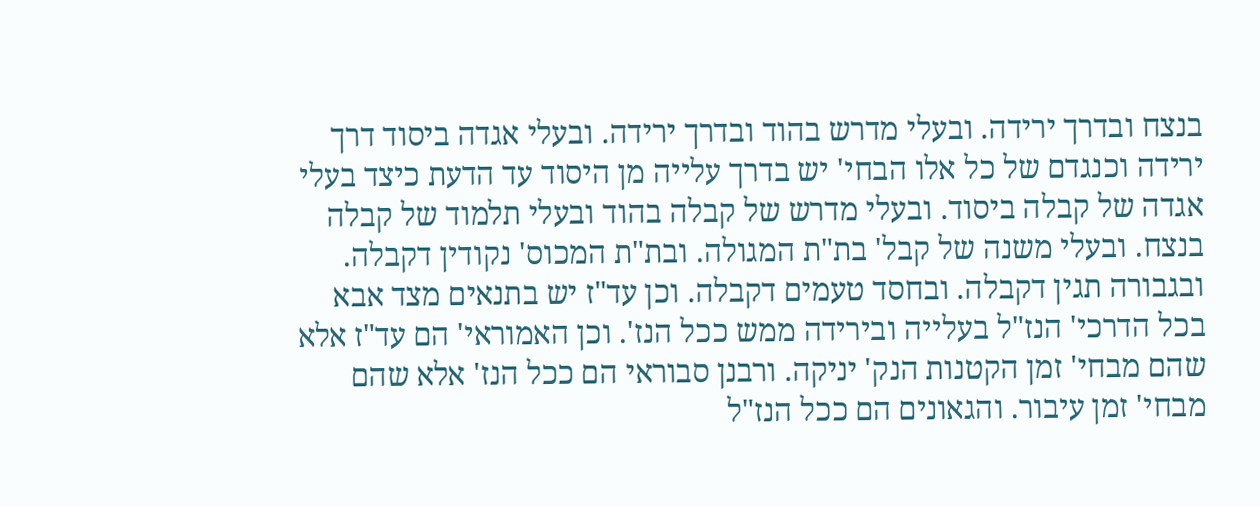בנצח ובדרך ירידה. ובעלי מדרש בהוד ובדרך ירידה. ובעלי אגדה ביסוד דרך ירידה וכנגדם של כל אלו הבחי' יש בדרך עלייה מן היסוד עד הדעת כיצד בעלי אגדה של קבלה ביסוד. ובעלי מדרש של קבלה בהוד ובעלי תלמוד של קבלה בנצח. ובעלי משנה של קבל' בת"ת המגולה. ובת"ת המכוס' נקודין דקבלה. ובגבורה תגין דקבלה. ובחסד טעמים דקבלה. וכן עד"ז יש בתנאים מצד אבא בכל הדרכי' הנז"ל בעלייה ובירידה ממש ככל הנז'. וכן האמוראי' הם עד"ז אלא שהם מבחי' זמן הקטנות הנק' יניקה. ורבנן סבוראי הם ככל הנז' אלא שהם מבחי' זמן עיבור. והגאונים הם ככל הנז"ל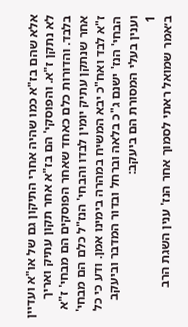אלא שהם בז"א כמו שהיה אחרי התיקון גם של או"א ועדיין לא נתקן ז"א. והפוסקי' הם בז"א אחר תקון עתיק ואריך בלבד. והדורות כלם כאחד שאחר הפוסקים הם מבחי' ז"א אחר שנתקן עתיק יומין לבדו והבחי' הנז"ל כלם הם מבחי' ז"א לבד ואח"כ יבא המשיח במהרה בימינו אמן. ודע כי כל הבחי' הנז' ישנם ג"כ בלאה וברחל ובדור המדבר וביעקב וענין בעלי המסורת הם ביעקב:
1
ב׳אמר שמואל ראתי לסמוך אחר הנז' ענין השגת הרב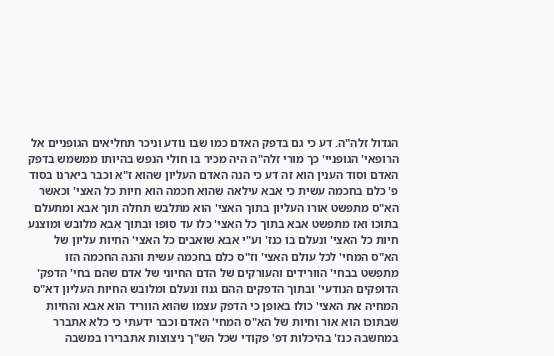הגדול זלה"ה. דע כי גם בדפק האדם כמו שבו נודע וניכר תחליאים הגופניים אל הרופאי' הגופניי' כך מורי זלה"ה היה מכיר בו חולי הנפש בהיותו ממשמש בדפק האדם וסוד הענין הוא זה דע כי הנה האדם העליון שהוא ז"א וכבר ביארנו בסוד פ' כלם בחכמה עשית כי אבא עילאה שהוא חכמה הוא חיות כל האצי' וכאשר הא"ס מתפשט אורו העליון בתוך האצי' הוא מתלבש תחלה תוך אבא ומתעלם בתוכו ואז מתפשט אבא בתוך כל האצי' כלו עד סופו ובתוך אבא מלובש ומוצנע חיות כל האצי' ונעלם בו כנז' וע"י אבא שואבים כל האצי' החיות עליון של הא"ס המחי' לכל עולם האצי' וז"ס כלם בחכמה עשית והנה החכמה הזו מתפשט בבחי' הוורידים והעורקים של הדם החיוני של אדם שהם בחי' הדפק' הדופקים הנודעי' ובתוך הדפקים ההם גנוז ונעלם ומלובש החיות העליון דא"ס המחיה את האצי' כולו באופן כי הדפק עצמו שהוא הווריד הוא אבא והחיות שבתוכו הוא אור וחיות של הא"ס המחי' האדם וכבר ידעתי כי כלא אתברר במחשבה כנז' בהיכלות דפ' פקודי שכל הש"ך ניצוצות אתברירו במשבה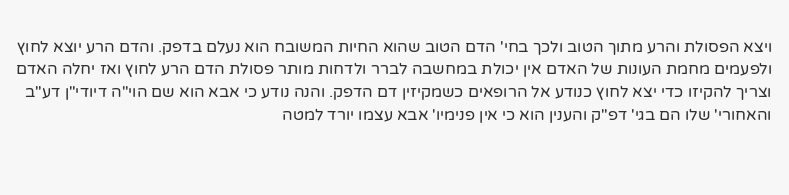ויצא הפסולת והרע מתוך הטוב ולכך בחי' הדם הטוב שהוא החיות המשובח הוא נעלם בדפק. והדם הרע יוצא לחוץ ולפעמים מחמת העונות של האדם אין יכולת במחשבה לברר ולדחות מותר פסולת הדם הרע לחוץ ואז יחלה האדם וצריך להקיזו כדי יצא לחוץ כנודע אל הרופאים כשמקיזין דם הדפק. והנה נודע כי אבא הוא שם הוי"ה דיודי"ן דע"ב והאחורי' שלו הם בגי' דפ"ק והענין הוא כי אין פנימיו' אבא עצמו יורד למטה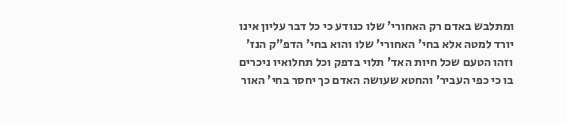ומתלבש באדם רק האחורי' שלו כנודע כי כל דבר עליון אינו יורד למטה אלא בחי' האחורי' שלו והוא בחי' הדפ"ק הנז' וזהו הטעם שכל חיות האד' תלוי בדפק וכל תחלואיו ניכרים בו כי כפי העביר' והחטא שעושה האדם כך יחסר בחי' האור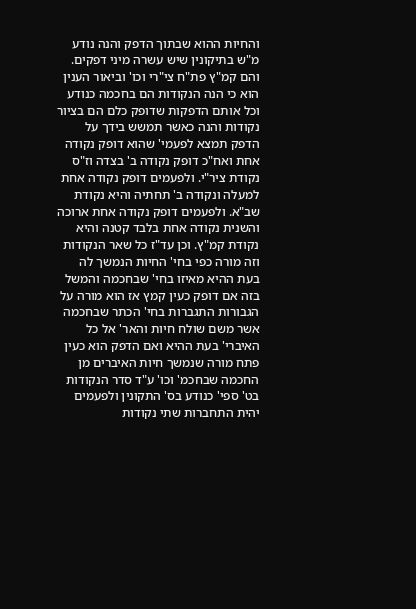והחיות ההוא שבתוך הדפק והנה נודע מ"ש בתיקונין שיש עשרה מיני דפקים. והם קמ"ץ פת"ח צי"רי וכו' וביאור הענין הוא כי הנה הנקודות הם בחכמה כנודע וכל אותם הדפקות שדופק כלם הם בציור נקודות והנה כאשר תמשש בידך על הדפק תמצא לפעמי' שהוא דופק נקודה אחת ואח"כ דופק נקודה ב' בצדה וז"ס נקודת ציר"י. ולפעמים דופק נקודה אחת למעלה ונקודה ב' תחתיה והיא נקודת שב"א. ולפעמים דופק נקודה אחת ארוכה והשנית נקודה אחת בלבד קטנה והיא נקודת קמ"ץ. וכן עד"ז כל שאר הנקודות וזה מורה כפי בחי' החיות הנמשך לה בעת ההיא מאיזו בחי' שבחכמה והמשל בזה אם דופק כעין קמץ אז הוא מורה על הגבורות התגברות בחי' הכתר שבחכמה אשר משם שולח חיות והאר' אל כל האיברי' בעת ההיא ואם הדפק הוא כעין פתח מורה שנמשך חיות האיברים מן החכמה שבחכמ' וכו' ע"ד סדר הנקודות בט' ספי' כנודע בס' התקונין ולפעמים יהית התחברות שתי נקודות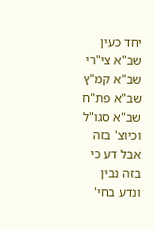יחד כעין שב"א צי"רי שב"א קמ"ץ שב"א פת"ח שב"א סגו"ל וכיוצ' בזה אבל דע כי בזה נבין ונדע בחי'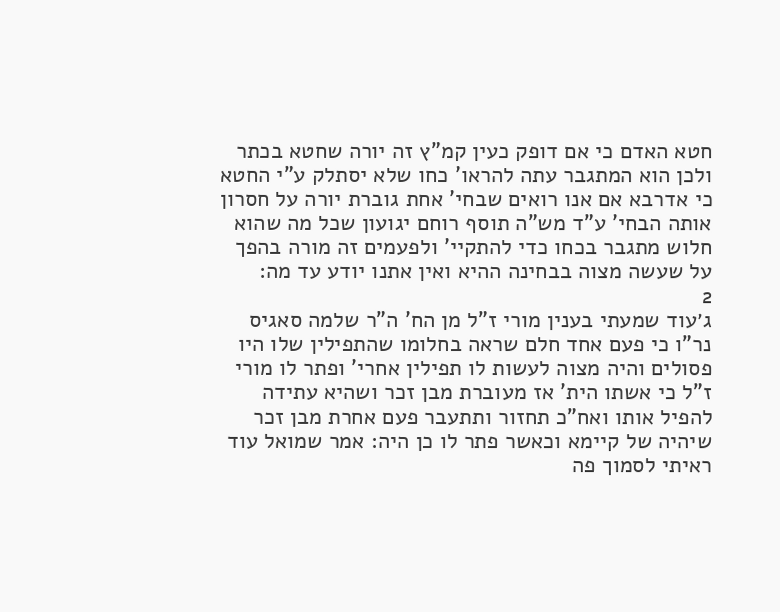חטא האדם כי אם דופק כעין קמ"ץ זה יורה שחטא בכתר ולכן הוא המתגבר עתה להראו' כחו שלא יסתלק ע"י החטא כי אדרבא אם אנו רואים שבחי' אחת גוברת יורה על חסרון אותה הבחי' ע"ד מש"ה תוסף רוחם יגועון שכל מה שהוא חלוש מתגבר בכחו כדי להתקיי' ולפעמים זה מורה בהפך על שעשה מצוה בבחינה ההיא ואין אתנו יודע עד מה:
2
ג׳עוד שמעתי בענין מורי ז"ל מן הח' ה"ר שלמה סאגיס נר"ו כי פעם אחד חלם שראה בחלומו שהתפילין שלו היו פסולים והיה מצוה לעשות לו תפילין אחרי' ופתר לו מורי ז"ל כי אשתו הית' אז מעוברת מבן זכר ושהיא עתידה להפיל אותו ואח"כ תחזור ותתעבר פעם אחרת מבן זכר שיהיה של קיימא וכאשר פתר לו כן היה: אמר שמואל עוד ראיתי לסמוך פה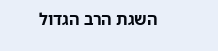השגת הרב הגדול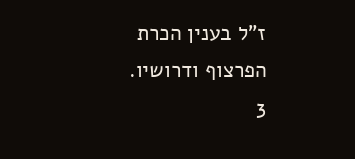ז"ל בענין הכרת הפרצוף ודרושיו.
3